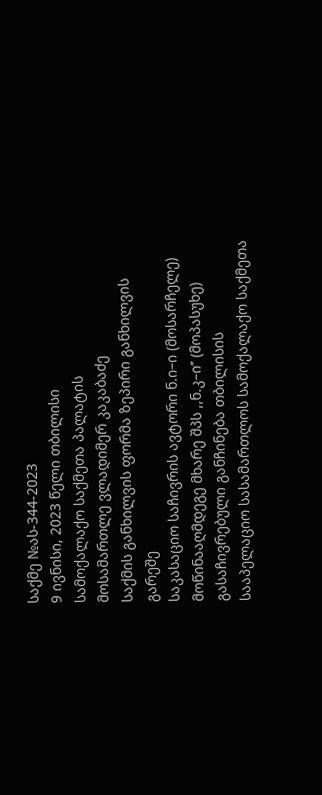საქმე №ას-344-2023
9 ივნისი, 2023 წელი თბილისი
სამოქალაქო საქმეთა პალატის
მოსამართლე ვლადიმერ კაკაბაძე
საქმის განხილვის ფორმა ზეპირი განხილვის გარეშე
საკასაციო საჩივრის ავტორი ნ.ი–ი (მოსარჩელე)
მოწინააღმდეგე მხარე შპს ,,ნ.კ–ი’’ (მოპასუხე)
გასაჩივრებული განჩინება თბილისის სააპელაციო სასამართლოს სამოქალაქო საქმეთა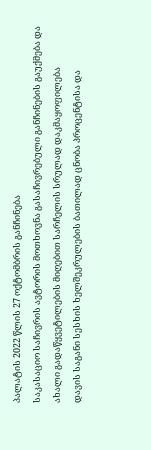პალატის 2022 წლის 27 ოქტომბრის განჩინება
საკასაციო საჩივრის ავტორის მოთხოვნა გასაჩივრებული განჩინების გაუქმება და ახალი გადაწყვეტილების მიღებით სარჩელის სრულად დაკმაყოფილება
დავის საგანი სესხის ხელშეკრულების ბათილად ცნობა პროცენტისა და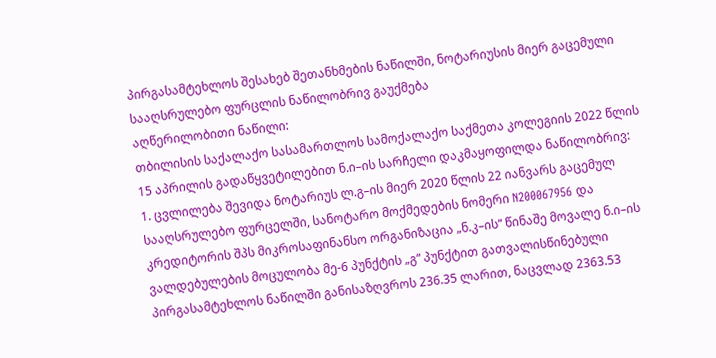პირგასამტეხლოს შესახებ შეთანხმების ნაწილში, ნოტარიუსის მიერ გაცემული სააღსრულებო ფურცლის ნაწილობრივ გაუქმება
აღწერილობითი ნაწილი:
თბილისის საქალაქო სასამართლოს სამოქალაქო საქმეთა კოლეგიის 2022 წლის 15 აპრილის გადაწყვეტილებით ნ.ი–ის სარჩელი დაკმაყოფილდა ნაწილობრივ:
1. ცვლილება შევიდა ნოტარიუს ლ.გ–ის მიერ 2020 წლის 22 იანვარს გაცემულ სააღსრულებო ფურცელში, სანოტარო მოქმედების ნომერი N200067956 და კრედიტორის შპს მიკროსაფინანსო ორგანიზაცია „ნ.კ–ის“ წინაშე მოვალე ნ.ი–ის ვალდებულების მოცულობა მე-6 პუნქტის „გ“ პუნქტით გათვალისწინებული პირგასამტეხლოს ნაწილში განისაზღვროს 236.35 ლარით, ნაცვლად 2363.53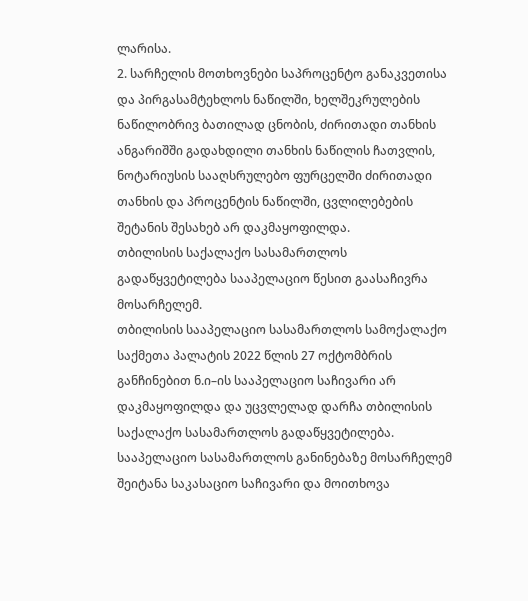ლარისა.
2. სარჩელის მოთხოვნები საპროცენტო განაკვეთისა და პირგასამტეხლოს ნაწილში, ხელშეკრულების ნაწილობრივ ბათილად ცნობის, ძირითადი თანხის ანგარიშში გადახდილი თანხის ნაწილის ჩათვლის, ნოტარიუსის სააღსრულებო ფურცელში ძირითადი თანხის და პროცენტის ნაწილში, ცვლილებების შეტანის შესახებ არ დაკმაყოფილდა.
თბილისის საქალაქო სასამართლოს გადაწყვეტილება სააპელაციო წესით გაასაჩივრა მოსარჩელემ.
თბილისის სააპელაციო სასამართლოს სამოქალაქო საქმეთა პალატის 2022 წლის 27 ოქტომბრის განჩინებით ნ.ი–ის სააპელაციო საჩივარი არ დაკმაყოფილდა და უცვლელად დარჩა თბილისის საქალაქო სასამართლოს გადაწყვეტილება.
სააპელაციო სასამართლოს განინებაზე მოსარჩელემ შეიტანა საკასაციო საჩივარი და მოითხოვა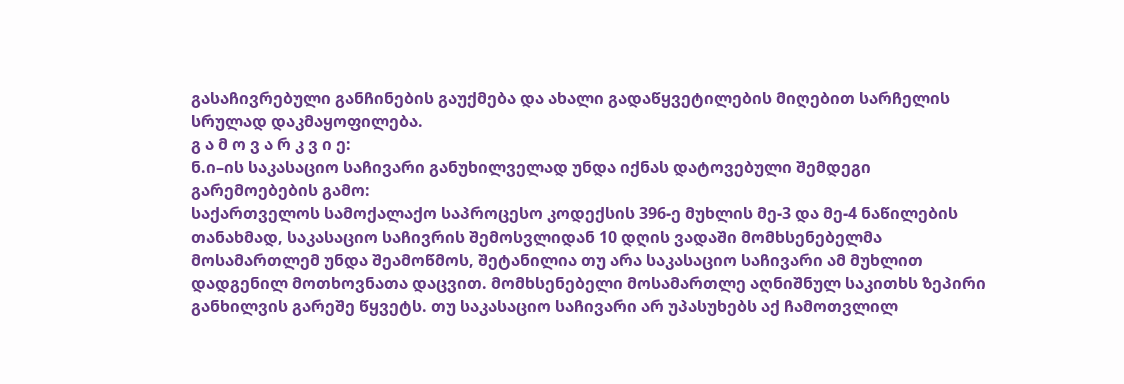გასაჩივრებული განჩინების გაუქმება და ახალი გადაწყვეტილების მიღებით სარჩელის სრულად დაკმაყოფილება.
გ ა მ ო ვ ა რ კ ვ ი ე:
ნ.ი–ის საკასაციო საჩივარი განუხილველად უნდა იქნას დატოვებული შემდეგი გარემოებების გამო:
საქართველოს სამოქალაქო საპროცესო კოდექსის 396-ე მუხლის მე-3 და მე-4 ნაწილების თანახმად, საკასაციო საჩივრის შემოსვლიდან 10 დღის ვადაში მომხსენებელმა მოსამართლემ უნდა შეამოწმოს, შეტანილია თუ არა საკასაციო საჩივარი ამ მუხლით დადგენილ მოთხოვნათა დაცვით. მომხსენებელი მოსამართლე აღნიშნულ საკითხს ზეპირი განხილვის გარეშე წყვეტს. თუ საკასაციო საჩივარი არ უპასუხებს აქ ჩამოთვლილ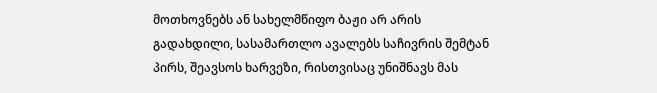მოთხოვნებს ან სახელმწიფო ბაჟი არ არის გადახდილი, სასამართლო ავალებს საჩივრის შემტან პირს, შეავსოს ხარვეზი, რისთვისაც უნიშნავს მას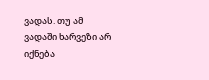ვადას. თუ ამ ვადაში ხარვეზი არ იქნება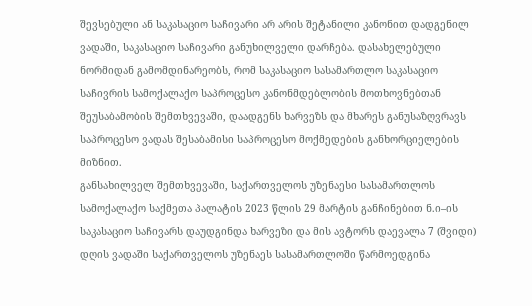შევსებული ან საკასაციო საჩივარი არ არის შეტანილი კანონით დადგენილ ვადაში, საკასაციო საჩივარი განუხილველი დარჩება. დასახელებული ნორმიდან გამომდინარეობს, რომ საკასაციო სასამართლო საკასაციო საჩივრის სამოქალაქო საპროცესო კანონმდებლობის მოთხოვნებთან შეუსაბამობის შემთხვევაში, დაადგენს ხარვეზს და მხარეს განუსაზღვრავს საპროცესო ვადას შესაბამისი საპროცესო მოქმედების განხორციელების მიზნით.
განსახილველ შემთხვევაში, საქართველოს უზენაესი სასამართლოს სამოქალაქო საქმეთა პალატის 2023 წლის 29 მარტის განჩინებით ნ.ი–ის საკასაციო საჩივარს დაუდგინდა ხარვეზი და მის ავტორს დაევალა 7 (შვიდი) დღის ვადაში საქართველოს უზენაეს სასამართლოში წარმოედგინა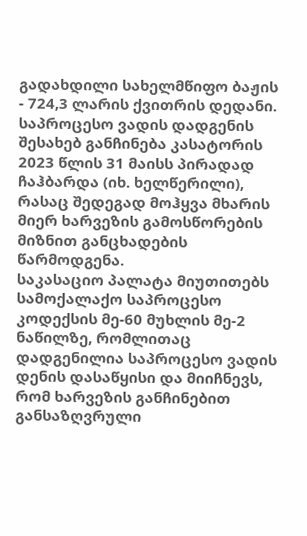გადახდილი სახელმწიფო ბაჟის - 724,3 ლარის ქვითრის დედანი.
საპროცესო ვადის დადგენის შესახებ განჩინება კასატორის 2023 წლის 31 მაისს პირადად ჩაჰბარდა (იხ. ხელწერილი), რასაც შედეგად მოჰყვა მხარის მიერ ხარვეზის გამოსწორების მიზნით განცხადების წარმოდგენა.
საკასაციო პალატა მიუთითებს სამოქალაქო საპროცესო კოდექსის მე-60 მუხლის მე-2 ნაწილზე, რომლითაც დადგენილია საპროცესო ვადის დენის დასაწყისი და მიიჩნევს, რომ ხარვეზის განჩინებით განსაზღვრული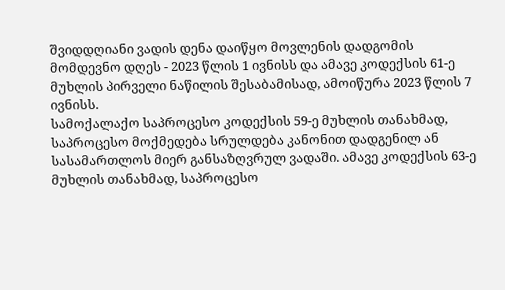შვიდდღიანი ვადის დენა დაიწყო მოვლენის დადგომის მომდევნო დღეს - 2023 წლის 1 ივნისს და ამავე კოდექსის 61-ე მუხლის პირველი ნაწილის შესაბამისად, ამოიწურა 2023 წლის 7 ივნისს.
სამოქალაქო საპროცესო კოდექსის 59-ე მუხლის თანახმად, საპროცესო მოქმედება სრულდება კანონით დადგენილ ან სასამართლოს მიერ განსაზღვრულ ვადაში. ამავე კოდექსის 63-ე მუხლის თანახმად, საპროცესო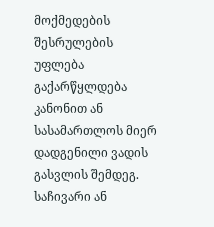მოქმედების შესრულების უფლება გაქარწყლდება კანონით ან სასამართლოს მიერ დადგენილი ვადის გასვლის შემდეგ. საჩივარი ან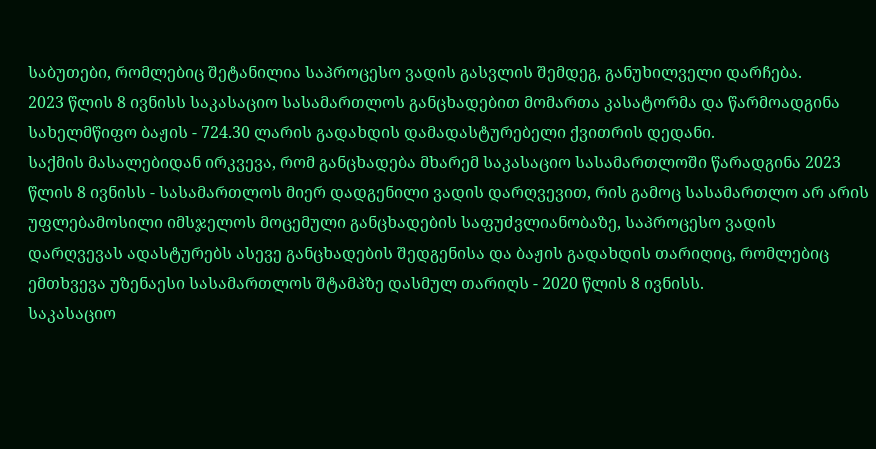საბუთები, რომლებიც შეტანილია საპროცესო ვადის გასვლის შემდეგ, განუხილველი დარჩება.
2023 წლის 8 ივნისს საკასაციო სასამართლოს განცხადებით მომართა კასატორმა და წარმოადგინა სახელმწიფო ბაჟის - 724.30 ლარის გადახდის დამადასტურებელი ქვითრის დედანი.
საქმის მასალებიდან ირკვევა, რომ განცხადება მხარემ საკასაციო სასამართლოში წარადგინა 2023 წლის 8 ივნისს - სასამართლოს მიერ დადგენილი ვადის დარღვევით, რის გამოც სასამართლო არ არის უფლებამოსილი იმსჯელოს მოცემული განცხადების საფუძვლიანობაზე, საპროცესო ვადის დარღვევას ადასტურებს ასევე განცხადების შედგენისა და ბაჟის გადახდის თარიღიც, რომლებიც ემთხვევა უზენაესი სასამართლოს შტამპზე დასმულ თარიღს - 2020 წლის 8 ივნისს.
საკასაციო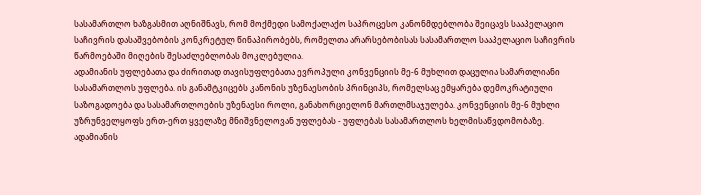სასამართლო ხაზგასმით აღნიშნავს, რომ მოქმედი სამოქალაქო საპროცესო კანონმდებლობა შეიცავს სააპელაციო საჩივრის დასაშვებობის კონკრეტულ წინაპირობებს, რომელთა არარსებობისას სასამართლო სააპელაციო საჩივრის წარმოებაში მიღების შესაძლებლობას მოკლებულია.
ადამიანის უფლებათა და ძირითად თავისუფლებათა ევროპული კონვენციის მე-6 მუხლით დაცულია სამართლიანი სასამართლოს უფლება. ის განამტკიცებს კანონის უზენაესობის პრინციპს, რომელსაც ემყარება დემოკრატიული საზოგადოება და სასამართლოების უზენაესი როლი, განახორციელონ მართლმსაჯულება. კონვენციის მე-6 მუხლი უზრუნველყოფს ერთ-ერთ ყველაზე მნიშვნელოვან უფლებას - უფლებას სასამართლოს ხელმისაწვდომობაზე.
ადამიანის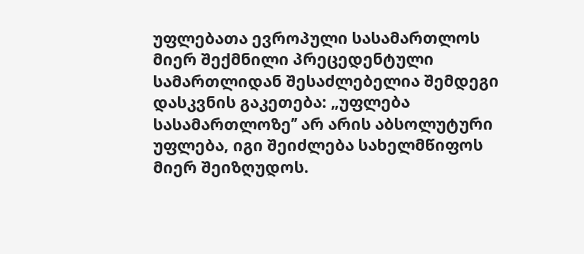უფლებათა ევროპული სასამართლოს მიერ შექმნილი პრეცედენტული სამართლიდან შესაძლებელია შემდეგი დასკვნის გაკეთება: „უფლება სასამართლოზე’’ არ არის აბსოლუტური უფლება, იგი შეიძლება სახელმწიფოს მიერ შეიზღუდოს.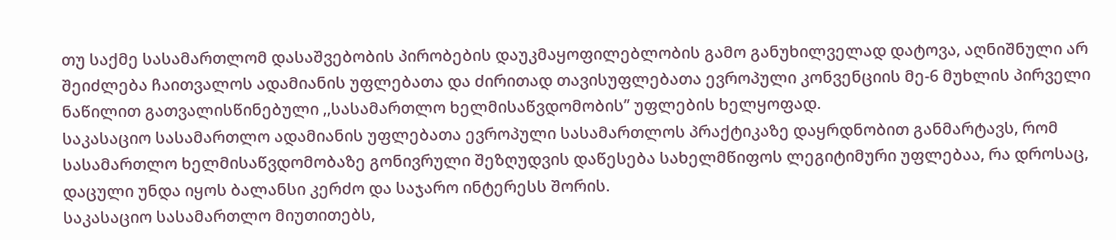თუ საქმე სასამართლომ დასაშვებობის პირობების დაუკმაყოფილებლობის გამო განუხილველად დატოვა, აღნიშნული არ შეიძლება ჩაითვალოს ადამიანის უფლებათა და ძირითად თავისუფლებათა ევროპული კონვენციის მე-6 მუხლის პირველი ნაწილით გათვალისწინებული ,,სასამართლო ხელმისაწვდომობის’’ უფლების ხელყოფად.
საკასაციო სასამართლო ადამიანის უფლებათა ევროპული სასამართლოს პრაქტიკაზე დაყრდნობით განმარტავს, რომ სასამართლო ხელმისაწვდომობაზე გონივრული შეზღუდვის დაწესება სახელმწიფოს ლეგიტიმური უფლებაა, რა დროსაც, დაცული უნდა იყოს ბალანსი კერძო და საჯარო ინტერესს შორის.
საკასაციო სასამართლო მიუთითებს,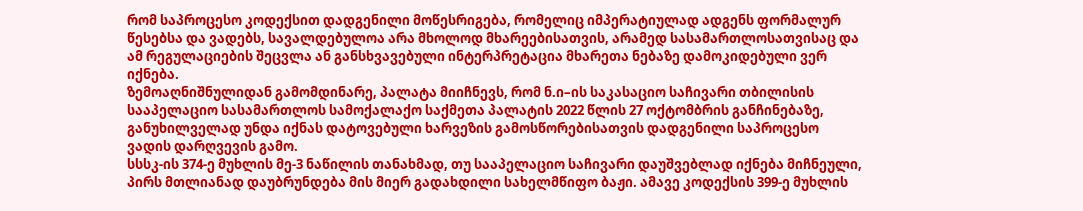რომ საპროცესო კოდექსით დადგენილი მოწესრიგება, რომელიც იმპერატიულად ადგენს ფორმალურ წესებსა და ვადებს, სავალდებულოა არა მხოლოდ მხარეებისათვის, არამედ სასამართლოსათვისაც და ამ რეგულაციების შეცვლა ან განსხვავებული ინტერპრეტაცია მხარეთა ნებაზე დამოკიდებული ვერ იქნება.
ზემოაღნიშნულიდან გამომდინარე, პალატა მიიჩნევს, რომ ნ.ი–ის საკასაციო საჩივარი თბილისის სააპელაციო სასამართლოს სამოქალაქო საქმეთა პალატის 2022 წლის 27 ოქტომბრის განჩინებაზე, განუხილველად უნდა იქნას დატოვებული ხარვეზის გამოსწორებისათვის დადგენილი საპროცესო ვადის დარღვევის გამო.
სსსკ-ის 374-ე მუხლის მე-3 ნაწილის თანახმად, თუ სააპელაციო საჩივარი დაუშვებლად იქნება მიჩნეული, პირს მთლიანად დაუბრუნდება მის მიერ გადახდილი სახელმწიფო ბაჟი. ამავე კოდექსის 399-ე მუხლის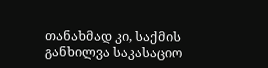თანახმად კი, საქმის განხილვა საკასაციო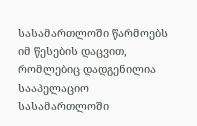სასამართლოში წარმოებს იმ წესების დაცვით, რომლებიც დადგენილია სააპელაციო სასამართლოში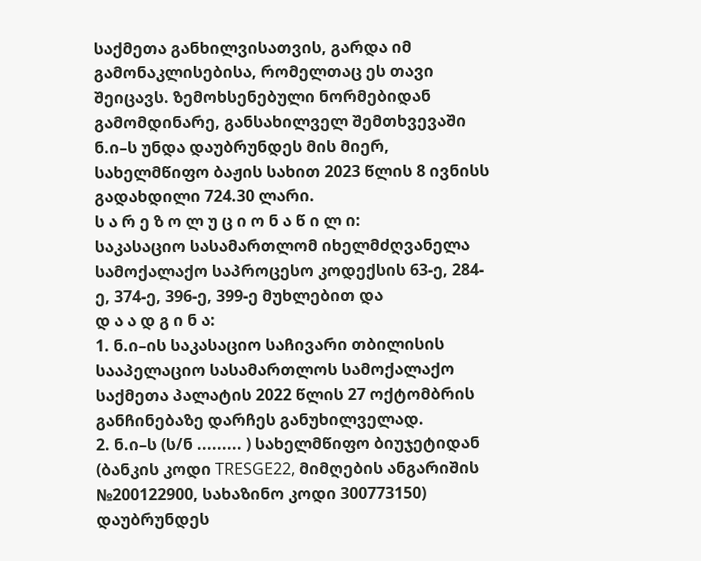საქმეთა განხილვისათვის, გარდა იმ გამონაკლისებისა, რომელთაც ეს თავი შეიცავს. ზემოხსენებული ნორმებიდან გამომდინარე, განსახილველ შემთხვევაში ნ.ი–ს უნდა დაუბრუნდეს მის მიერ, სახელმწიფო ბაჟის სახით 2023 წლის 8 ივნისს გადახდილი 724.30 ლარი.
ს ა რ ე ზ ო ლ უ ც ი ო ნ ა წ ი ლ ი:
საკასაციო სასამართლომ იხელმძღვანელა სამოქალაქო საპროცესო კოდექსის 63-ე, 284-ე, 374-ე, 396-ე, 399-ე მუხლებით და
დ ა ა დ გ ი ნ ა:
1. ნ.ი–ის საკასაციო საჩივარი თბილისის სააპელაციო სასამართლოს სამოქალაქო საქმეთა პალატის 2022 წლის 27 ოქტომბრის განჩინებაზე დარჩეს განუხილველად.
2. ნ.ი–ს (ს/ნ ......... ) სახელმწიფო ბიუჯეტიდან (ბანკის კოდი TRESGE22, მიმღების ანგარიშის №200122900, სახაზინო კოდი 300773150) დაუბრუნდეს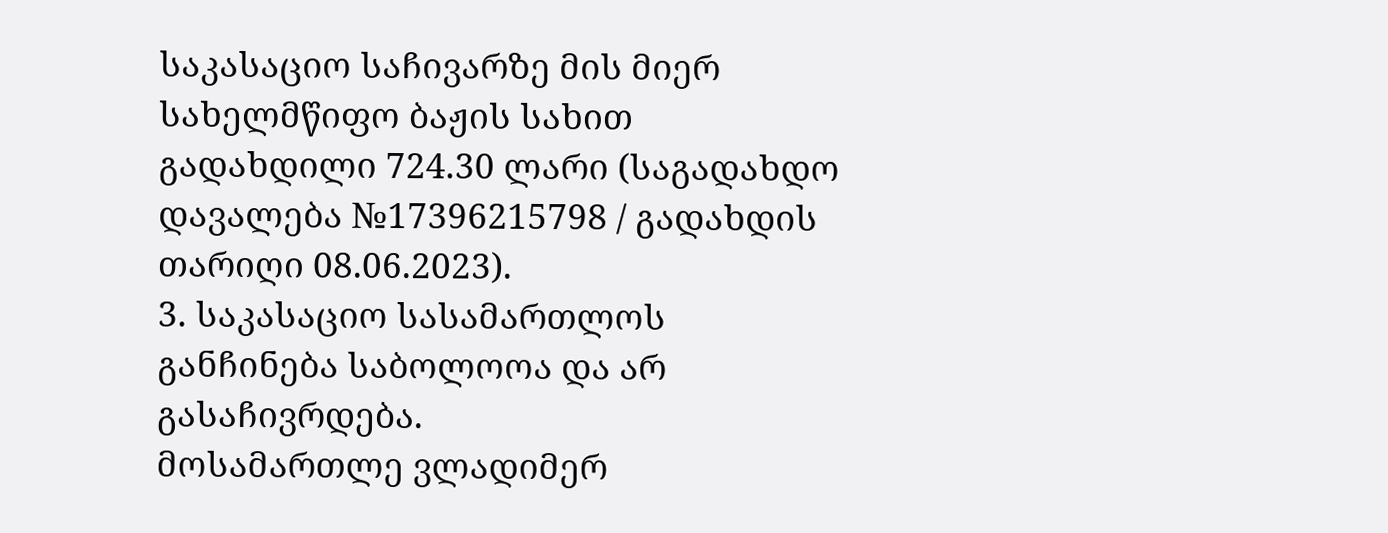საკასაციო საჩივარზე მის მიერ სახელმწიფო ბაჟის სახით გადახდილი 724.30 ლარი (საგადახდო დავალება №17396215798 / გადახდის თარიღი 08.06.2023).
3. საკასაციო სასამართლოს განჩინება საბოლოოა და არ გასაჩივრდება.
მოსამართლე ვლადიმერ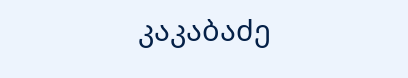კაკაბაძე